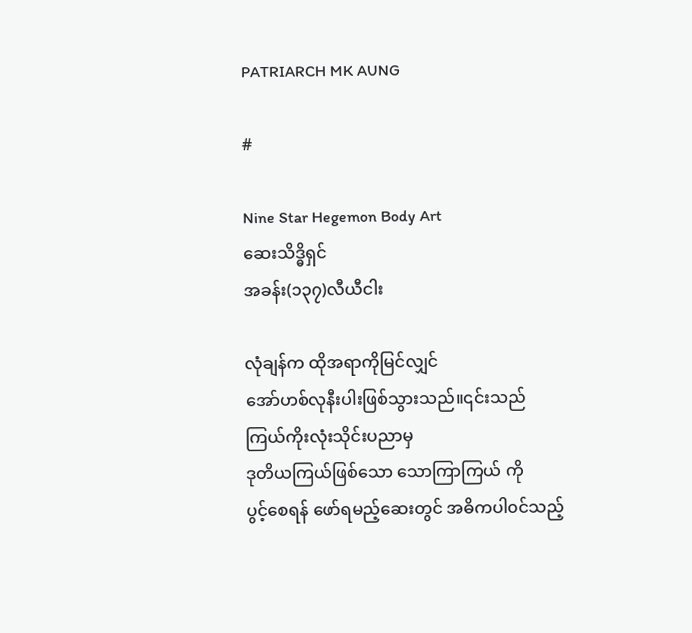PATRIARCH MK AUNG

#

Nine Star Hegemon Body Art
ဆေးသိဒ္ဓိရှင်
အခန်း(၁၃၇)လီယီငါး

လုံချန်က ထိုအရာကိုမြင်လျှင်
အော်ဟစ်လုနီးပါးဖြစ်သွားသည်။၎င်းသည်
ကြယ်ကိုးလုံးသိုင်းပညာမှ
ဒုတိယကြယ်ဖြစ်သော သောကြာကြယ် ကို
ပွင့်စေရန် ဖော်ရမည့်ဆေးတွင် အဓိကပါ၀င်သည့်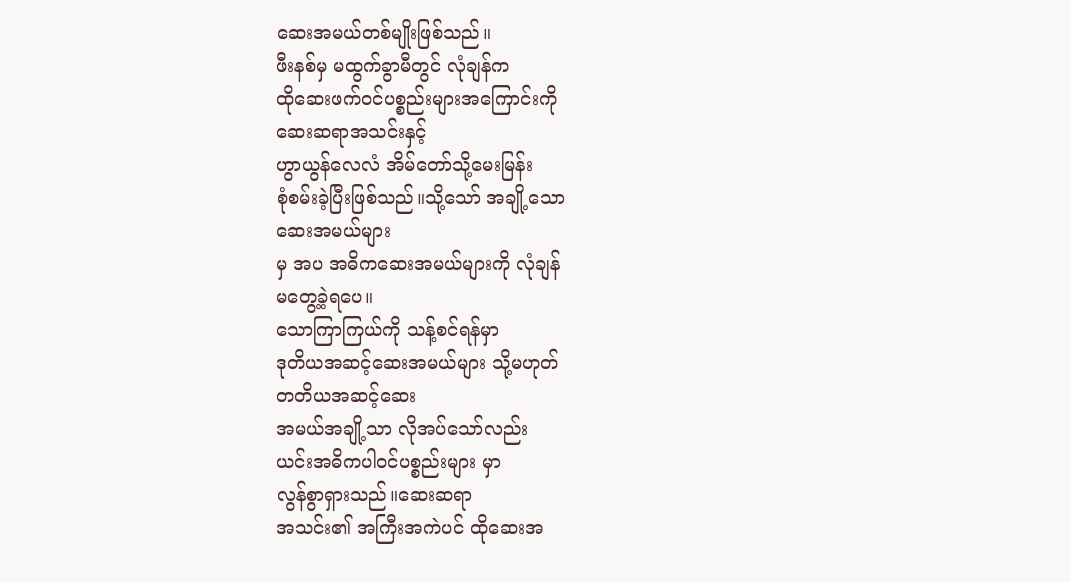ဆေးအမယ်တစ်မျိုးဖြစ်သည်။
ဖီးနစ်မှ မထွက်ခွာမီတွင် လုံချန်က
ထိုဆေးဖက်၀င်ပစ္စည်းများအကြောင်းကို
ဆေးဆရာအသင်းနှင့်
ဟွာယွန်လေလံ အိမ်တော်သို့မေးမြန်း
စုံစမ်းခဲ့ပြီးဖြစ်သည်။သို့သော် အချို့သော
ဆေးအမယ်များ
မှ အပ အဓိကဆေးအမယ်များကို လုံချန်
မတွေ့ခဲ့ရပေ။
သောကြာကြယ်ကို သန့်စင်ရန်မှာ
ဒုတိယအဆင့်ဆေးအမယ်များ သို့မဟုတ်
တတိယအဆင့်ဆေး
အမယ်အချို့သာ လိုအပ်သော်လည်း
ယင်းအဓိကပါ၀င်ပစ္စည်းများ မှာ
လွန်စွာရှားသည်။ဆေးဆရာ
အသင်း၏ အကြီးအကဲပင် ထိုဆေးအ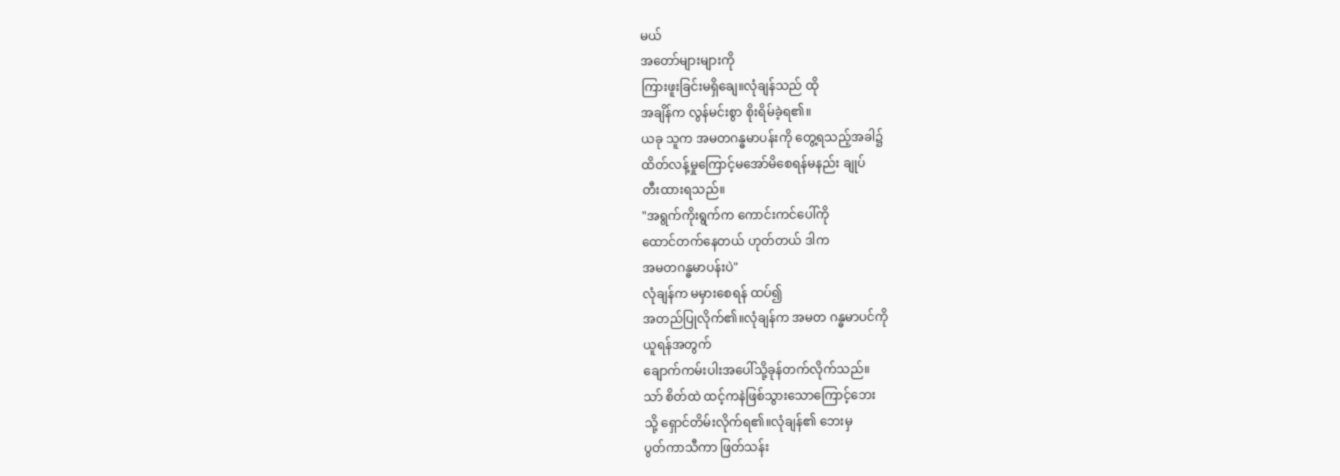မယ်
အတော်များများကို
ကြားဖူးခြင်းမရှိချေ။လုံချန်သည် ထို
အချိန်က လွန်မင်းစွာ စိုးရိမ်ခဲ့ရ၏။
ယခု သူက အမတဂန္ဓမာပန်းကို တွေ့ရသည့်အခါ၌
ထိတ်လန့်မှုကြောင့်မအော်မိစေရန်မနည်း ချုပ်
တီးထားရသည်။
"အရွက်ကိုးရွက်က ကောင်းကင်ပေါ်ကို
ထောင်တက်နေတယ် ဟုတ်တယ် ဒါက
အမတဂန္ဓမာပန်းပဲ"
လုံချန်က မမှားစေရန် ထပ်၍
အတည်ပြုလိုက်၏။လုံချန်က အမတ ဂန္ဓမာပင်ကို
ယူရန်အတွက်
ချောက်ကမ်းပါးအပေါ်သို့ခုန်တက်လိုက်သည်။
သာ် စိတ်ထဲ ထင့်ကနဲဖြစ်သွားသောကြောင့်ဘေး
သို့ ရှောင်တိမ်းလိုက်ရ၏။လုံချန်၏ ဘေးမှ
ပွတ်ကာသီကာ ဖြတ်သန်း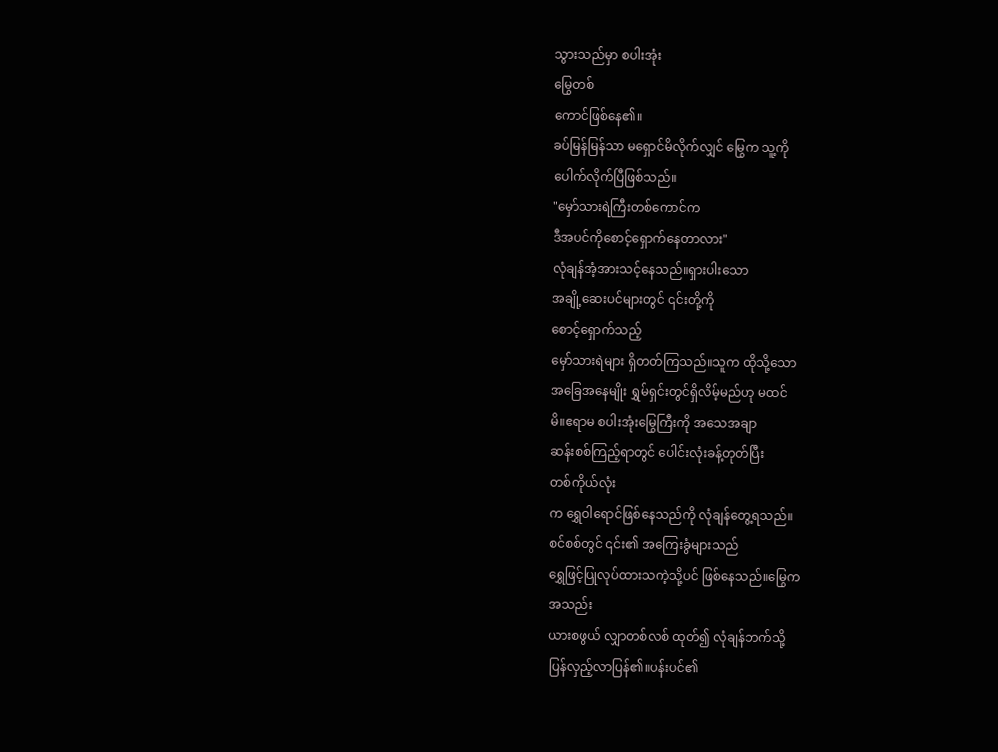သွားသည်မှာ စပါးအုံး
မြွေတစ်
ကောင်ဖြစ်နေ၏။
ခပ်မြန်မြန်သာ မရှောင်မိလိုက်လျှင် မြွေက သူ့ကို
ပေါက်လိုက်ပြီဖြစ်သည်။
"မှော်သားရဲကြီးတစ်ကောင်က
ဒီအပင်ကိုစောင့်ရှောက်နေတာလား"
လုံချန်အံ့အားသင့်နေသည်။ရှားပါးသော
အချို့ဆေးပင်များတွင် ၎င်းတို့ကို
စောင့်ရှောက်သည့်
မှော်သားရဲများ ရှိတတ်ကြသည်။သူက ထိုသို့သော
အခြေအနေမျိုး ရွှမ်ရှင်းတွင်ရှိလိမ့်မည်ဟု မထင်
မိ။ဧရာမ စပါးအုံးမြွေကြီးကို အသေအချာ
ဆန်းစစ်ကြည့်ရာတွင် ပေါင်းလုံးခန့်တုတ်ပြီး
တစ်ကိုယ်လုံး
က ရွှေဝါရောင်ဖြစ်နေသည်ကို လုံချန်တွေ့ရသည်။
စင်စစ်တွင် ၎င်း၏ အကြေးခွံများသည်
ရွှေဖြင့်ပြုလုပ်ထားသကဲ့သို့ပင် ဖြစ်နေသည်။မြွေက
အသည်း
ယားစဖွယ် လျှာတစ်လစ် ထုတ်၍ လုံချန်ဘက်သို့
ပြန်လှည့်လာပြန်၏။ပန်းပင်၏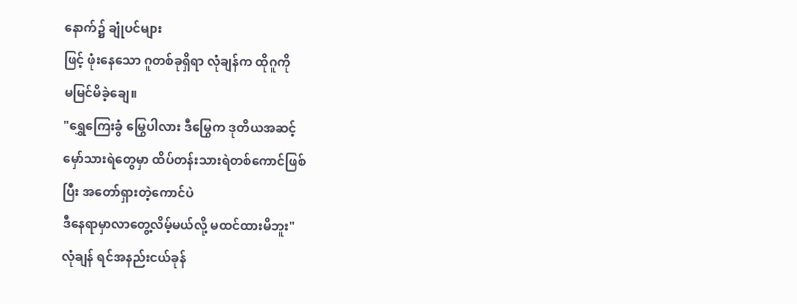နောက်၌ ချုံပင်များ
ဖြင့် ဖုံးနေသော ဂူတစ်ခုရှိရာ လုံချန်က ထိုဂူကို
မမြင်မိခဲ့ချေ။
"ရွှေကြေးခွံ မြွေပါလား ဒီမြွေက ဒုတိယအဆင့်
မှော်သားရဲတွေမှာ ထိပ်တန်းသားရဲတစ်ကောင်ဖြစ်
ပြီး အတော်ရှားတဲ့ကောင်ပဲ
ဒီနေရာမှာလာတွေ့လိမ့်မယ်လို့ မထင်ထားမိဘူး"
လုံချန် ရင်အနည်းငယ်ခုန်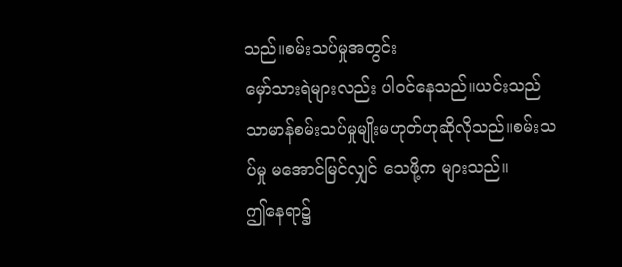သည်။စမ်းသပ်မှုအတွင်း
မှော်သားရဲများလည်း ပါ၀င်နေသည်။ယင်းသည်
သာမာန်စမ်းသပ်မှုမျိုးမဟုတ်ဟုဆိုလိုသည်။စမ်းသ
ပ်မှု မအောင်မြင်လျှင် သေဖို့က များသည်။
ဤနေရာ၌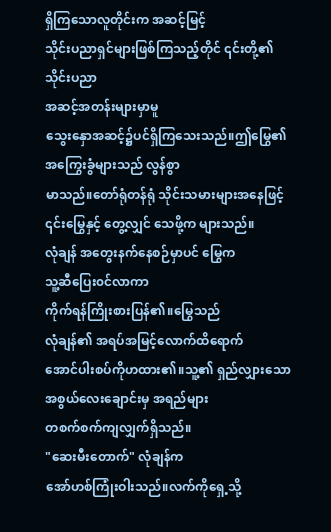ရှိကြသောလူတိုင်းက အဆင့်မြင့်
သိုင်းပညာရှင်များဖြစ်ကြသည့်တိုင် ၎င်းတို့၏
သိုင်းပညာ
အဆင့်အတန်းများမှာမူ
သွေးနှောအဆင့်၌ပင်ရှိကြသေးသည်။ဤမြွေ၏
အကြွေးခွံများသည် လွန်စွာ
မာသည်။တော်ရုံတန်ရုံ သိုင်းသမားများအနေဖြင့်
၎င်းမြွေနှင့် တွေ့လျှင် သေဖို့က များသည်။
လုံချန် အတွေးနက်နေစဉ်မှာပင် မြွေက
သူ့ဆီပြေး၀င်လာကာ
ကိုက်ရန်ကြိုးစားပြန်၏။မြွေသည်
လုံချန်၏ အရပ်အမြင့်လောက်ထိရောက်
အောင်ပါးစပ်ကိုဟထား၏။သူ့၏ ရှည်လျှားသော
အစွယ်လေးချောင်းမှ အရည်များ
တစက်စက်ကျလျှက်ရှိသည်။
"ဆေးမီးတောက်" လုံချန်က
အော်ဟစ်ကြုံးဝါးသည်။လက်ကိုရှေ့သို့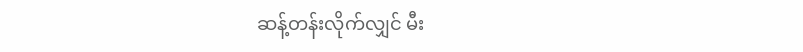ဆန့်တန်းလိုက်လျှင် မီး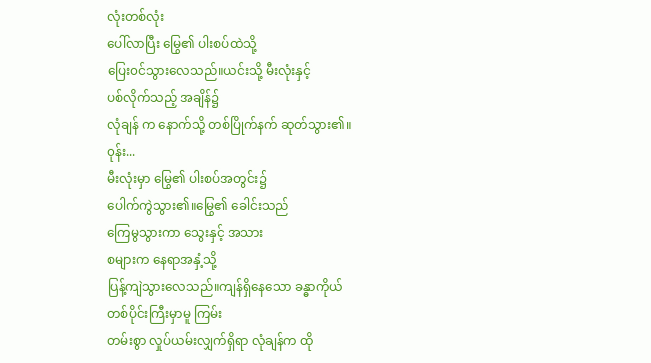လုံးတစ်လုံး
ပေါ်လာပြီး မြွေ၏ ပါးစပ်ထဲသို့
ပြေး၀င်သွားလေသည်။ယင်းသို့ မီးလုံးနှင့်
ပစ်လိုက်သည့် အချိန်၌
လုံချန် က နောက်သို့ တစ်ပြိုက်နက် ဆုတ်သွား၏။
၀ုန်း...
မီးလုံးမှာ မြွေ၏ ပါးစပ်အတွင်း၌
ပေါက်ကွဲသွား၏။မြွေ၏ ခေါင်းသည်
ကြေမွသွားကာ သွေးနှင့် အသား
စများက နေရာအနှံ့သို့
ပြန့်ကျဲသွားလေသည်။ကျန်ရှိနေသော ခန္ဓာကိုယ်
တစ်ပိုင်းကြီးမှာမူ ကြမ်း
တမ်းစွာ လှုပ်ယမ်းလျှက်ရှိရာ လုံချန်က ထို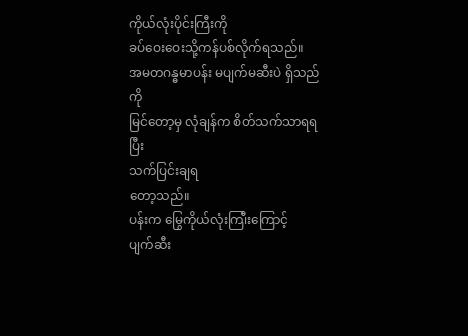ကိုယ်လုံးပိုင်းကြီးကို
ခပ်ဝေးဝေးသို့ကန်ပစ်လိုက်ရသည်။
အမတဂန္ဓမာပန်း မပျက်မဆီးပဲ ရှိသည်ကို
မြင်တော့မှ လုံချန်က စိတ်သက်သာရရပြီး
သက်ပြင်းချရ
တော့သည်။
ပန်းက မြွေကိုယ်လုံးကြ၊ီးကြောင့်
ပျက်ဆီး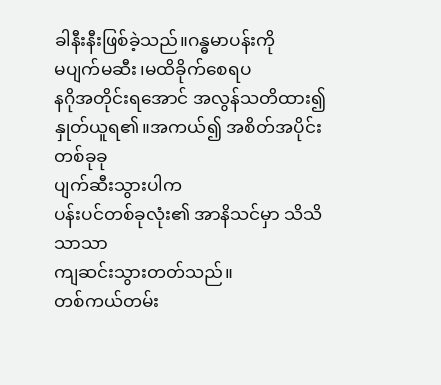ခါနီးနီးဖြစ်ခဲ့သည်။ဂန္ဓမာပန်းကို
မပျက်မဆီး၊မထိခိုက်စေရပ
နဂိုအတိုင်းရအောင် အလွန်သတိထား၍
နှုတ်ယူရ၏။အကယ်၍ အစိတ်အပိုင်းတစ်ခုခု
ပျက်ဆီးသွားပါက
ပန်းပင်တစ်ခုလုံး၏ အာနိသင်မှာ သိသိသာသာ
ကျဆင်းသွားတတ်သည်။
တစ်ကယ်တမ်း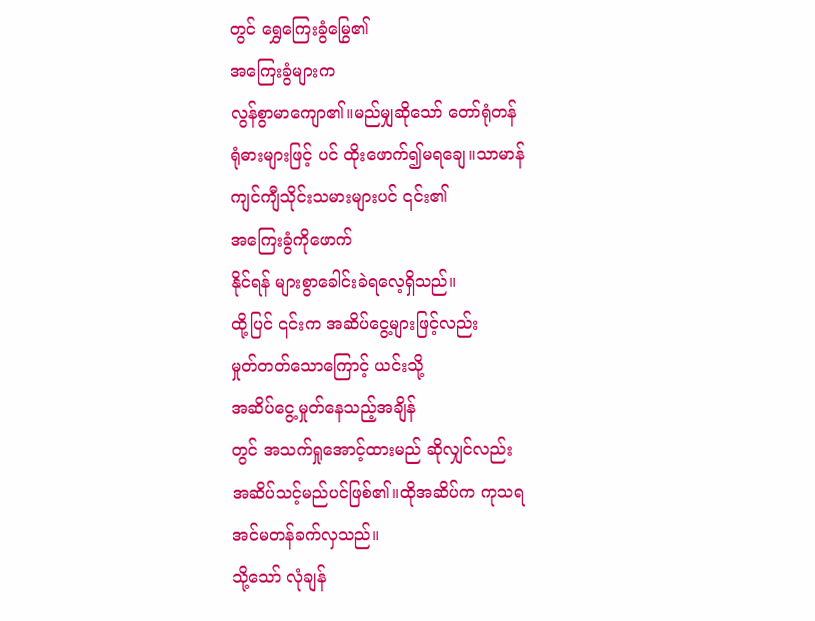တွင် ရွှေကြေးခွံမြွေ၏
အကြေးခွံများက
လွန်စွာမာကျော၏။မည်မျှဆိုသော် တော်ရုံတန်
ရုံဓားများဖြင့် ပင် ထိုးဖောက်၍မရချေ။သာမာန်
ကျင်ကျီသိုင်းသမားများပင် ၎င်း၏
အကြေးခွံကိုဖောက်
နိုင်ရန် များစွာခေါင်းခဲရလေ့ရှိသည်။
ထို့ပြင် ၎င်းက အဆိပ်ငွေ့များဖြင့်လည်း
မှုတ်တတ်သောကြောင့် ယင်းသို့
အဆိပ်ငွေ့မှုတ်နေသည့်အချိန်
တွင် အသက်ရှုအောင့်ထားမည် ဆိုလျှင်လည်း
အဆိပ်သင့်မည်ပင်ဖြစ်၏။ထိုအဆိပ်က ကုသရ
အင်မတန်ခက်လှသည်။
သို့သော် လုံချန်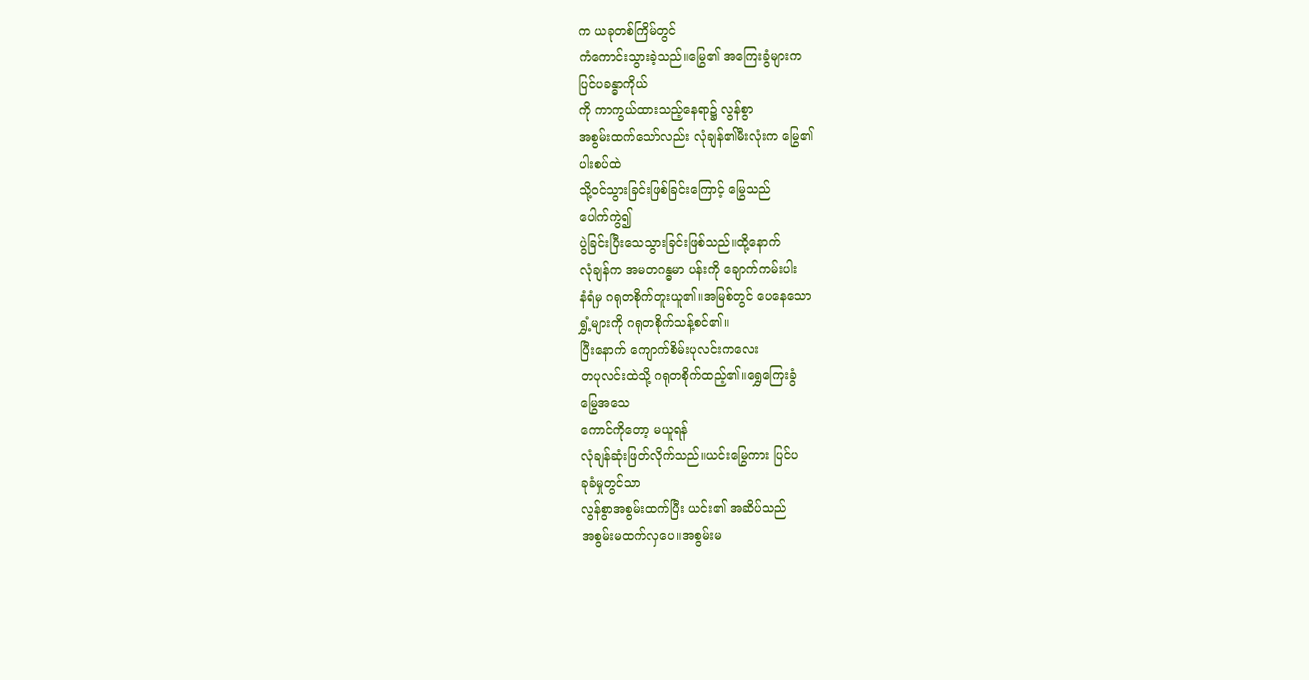က ယခုတစ်ကြိမ်တွင်
ကံကောင်းသွားခဲ့သည်။မြွေ၏ အကြေးခွံများက
ပြင်ပခန္ဓာကိုယ်
ကို ကာကွယ်ထားသည့်နေရာ၌ လွန်စွာ
အစွမ်းထက်သော်လည်း လုံချန်၏မီးလုံးက မြွေ၏
ပါးစပ်ထဲ
သို့၀င်သွားခြင်းဖြစ်ခြင်းကြောင့် မြွေသည်
ပေါက်ကွဲ၍
ပွဲခြင်းပြီးသေသွားခြင်းဖြစ်သည်။ထို့နောက်
လုံချန်က အမတဂန္ဓမာ ပန်းကို ချောက်ကမ်းပါး
နံရံမှ ဂရုတစိုက်တူးယူ၏။အမြစ်တွင် ပေနေသော
ရွှံ့များကို ဂရုတစိုက်သန့်စင်၏။
ပြီးနောက် ကျောက်စိမ်းပုလင်းကလေး
တပုလင်းထဲသို့ ဂရုတစိုက်ထည့်၏။ရွှေကြေးခွံ
မြွေအသေ
ကောင်ကိုတော့ မယူရန်
လုံချန်ဆုံးဖြတ်လိုက်သည်။ယင်းမြွေကား ပြင်ပ
ခုခံမှုတွင်သာ
လွန်စွာအစွမ်းထက်ပြီး ယင်း၏ အဆိပ်သည်
အစွမ်းမထက်လှပေ။အစွမ်းမ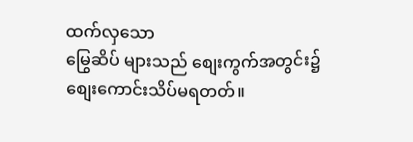ထက်လှသော
မြွေဆိပ် များသည် စျေးကွက်အတွင်း၌
စျေးကောင်းသိပ်မရတတ်။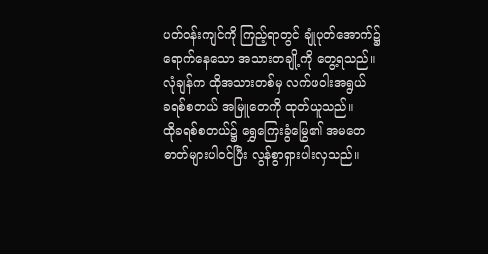ပတ်၀န်းကျင်ကို ကြည့်ရာတွင် ချုံပုတ်အောက်၌
ရောက်နေသော အသားတချို့ကို တွေ့ရသည်။
လုံချန်က ထိုအသားတစ်မှ လက်ဖဝါးအရွယ်
ခရစ်စတယ် အမြူတေကို ထုတ်ယူသည်။
ထိုခရစ်စတယ်၌ ရွှေကြေးခွံမြွေ၏ အမတေ
ဓာတ်များပါ၀င်ပြီး လွန်စွာရှားပါးလှသည်။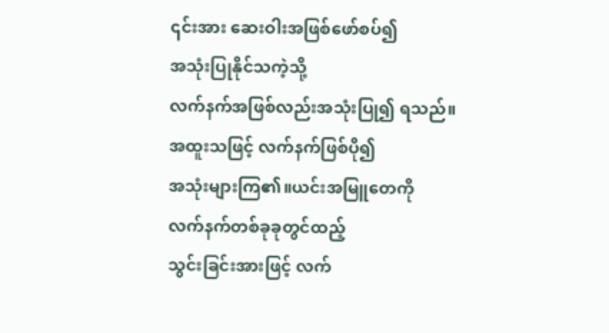၎င်းအား ဆေးဝါးအဖြစ်ဖော်စပ်၍
အသုံးပြုနိုင်သကဲ့သို့
လက်နက်အဖြစ်လည်းအသုံးပြု၍ ရသည်။
အထူးသဖြင့် လက်နက်ဖြစ်ပို၍
အသုံးများကြ၏။ယင်းအမြူတေကို
လက်နက်တစ်ခုခုတွင်ထည့်
သွင်းခြင်းအားဖြင့် လက်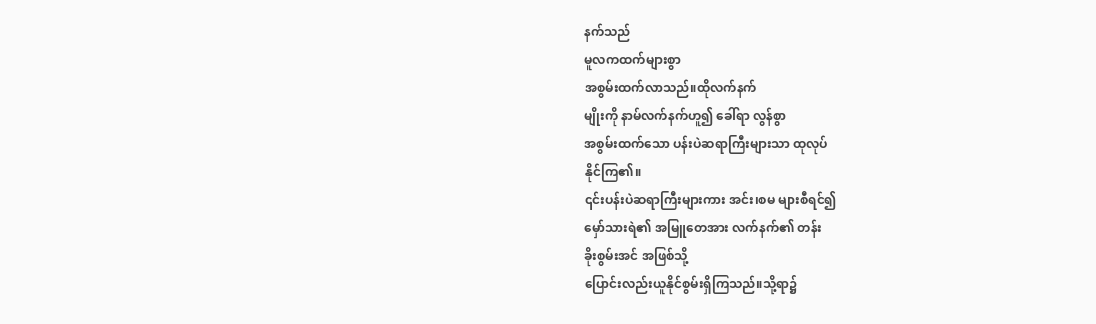နက်သည်
မူလကထက်များစွာ
အစွမ်းထက်လာသည်။ထိုလက်နက်
မျိုးကို နာမ်လက်နက်ဟူ၍ ခေါ်ရာ လွန်စွာ
အစွမ်းထက်သော ပန်းပဲဆရာကြီးများသာ ထုလုပ်
နိုင်ကြ၏။
၎င်းပန်းပဲဆရာကြီးများကား အင်း၊စမ များစီရင်၍
မှော်သားရဲ၏ အမြူတေအား လက်နက်၏ တန်း
ခိုးစွမ်းအင် အဖြစ်သို့
ပြောင်းလည်းယူနိုင်စွမ်းရှိကြသည်။သို့ရာ၌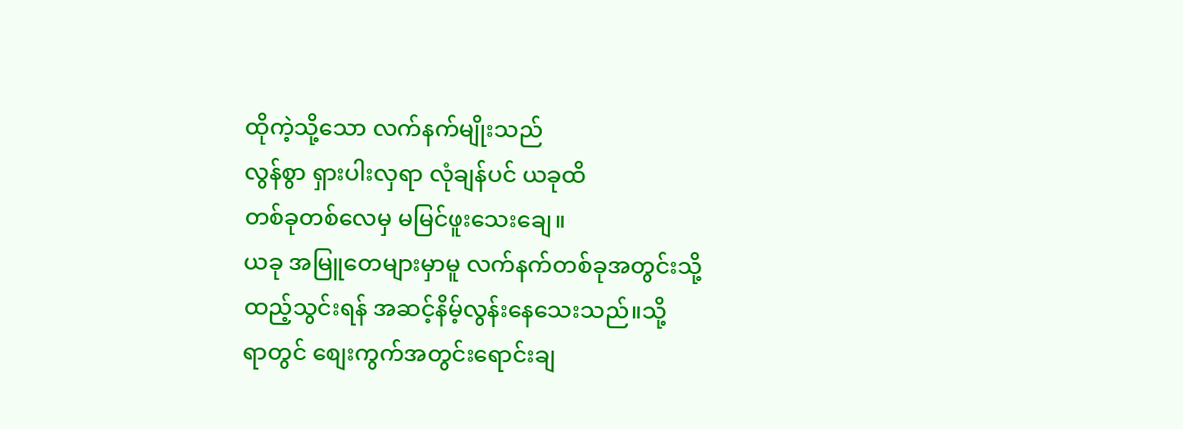ထိုကဲ့သို့သော လက်နက်မျိုးသည်
လွန်စွာ ရှားပါးလှရာ လုံချန်ပင် ယခုထိ
တစ်ခုတစ်လေမှ မမြင်ဖူးသေးချေ။
ယခု အမြူတေများမှာမူ လက်နက်တစ်ခုအတွင်းသို့
ထည့်သွင်းရန် အဆင့်နိမ့်လွန်းနေသေးသည်။သို့
ရာတွင် စျေးကွက်အတွင်းရောင်းချ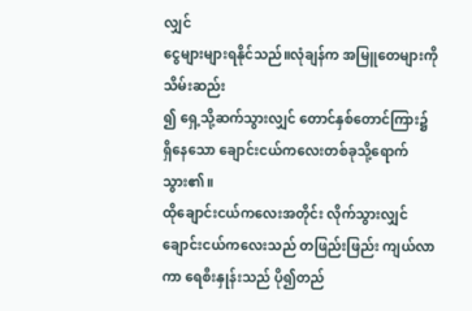လျှင်
ငွေများများရနိုင်သည်။လုံချန်က အမြူတေများကို
သိမ်းဆည်း
၍ ရှေ့သို့ဆက်သွားလျှင် တောင်နှစ်တောင်ကြား၌
ရှိနေသော ချောင်းငယ်ကလေးတစ်ခုသို့ရောက်
သွား၏။
ထိုချောင်းငယ်ကလေးအတိုင်း လိုက်သွားလျှင်
ချောင်းငယ်ကလေးသည် တဖြည်းဖြည်း ကျယ်လာ
ကာ ရေစီးနှုန်းသည် ပို၍တည်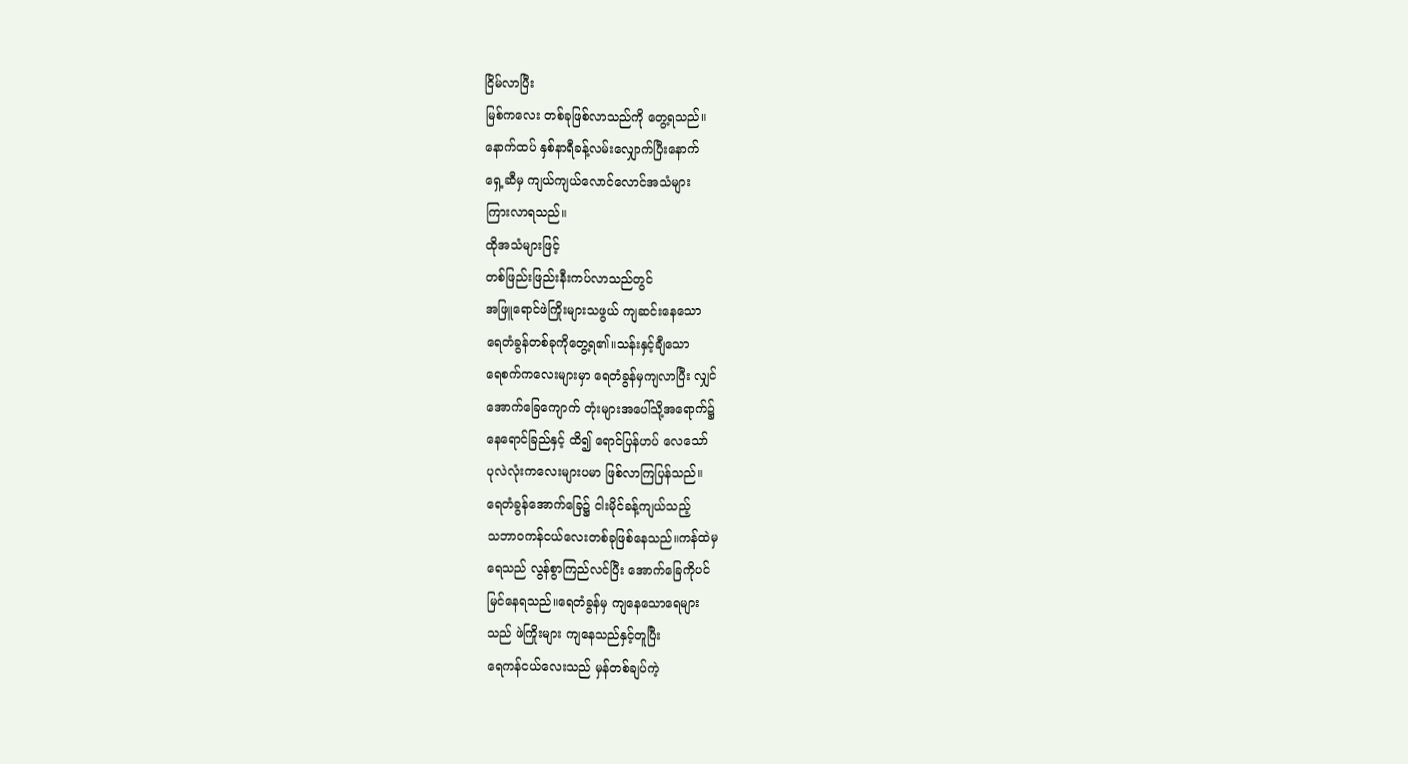ငြိမ်လာပြီး
မြစ်ကလေး တစ်ခုဖြစ်လာသည်ကို တွေ့ရသည်။
နောက်ထပ် နှစ်နာရီခန့်လမ်းလျှောက်ပြီးနောက်
ရှေ့ဆီမှ ကျယ်ကျယ်လောင်လောင်အသံများ
ကြားလာရသည်။
ထိုအသံများဖြင့်
တစ်ဖြည်းဖြည်းနီးကပ်လာသည်တွင်
အဖြူရောင်ဖဲကြိုးများသဖွယ် ကျဆင်းနေသော
ရေတံခွန်တစ်ခုကိုတွေ့ရ၏။သန်းနှင့်ချီသော
ရေစက်ကလေးများမှာ ရေတံခွန်မှကျလာပြီး လျှင်
အောက်ခြေကျောက် တုံးများအပေါ်သို့အရောက်၌
နေရောင်ခြည်နှင့် ထိ၍ ရောင်ပြန်ဟပ် လေသော်
ပုလဲလုံးကလေးများပမာ ဖြစ်လာကြပြန်သည်။
ရေတံခွန်အောက်ခြေ၌ ငါးမိုင်ခန့်ကျယ်သည့်
သဘာ၀ကန်ငယ်လေးတစ်ခုဖြစ်နေသည်။ကန်ထဲမှ
ရေသည် လွန်စွာကြည်လင်ပြီး အောက်ခြေကိုပင်
မြင်နေရသည်။ရေတံခွန်မှ ကျနေသောရေများ
သည် ဖဲကြိုးများ ကျနေသည်နှင့်တူပြီး
ရေကန်ငယ်လေးသည် မှန်တစ်ချပ်ကဲ့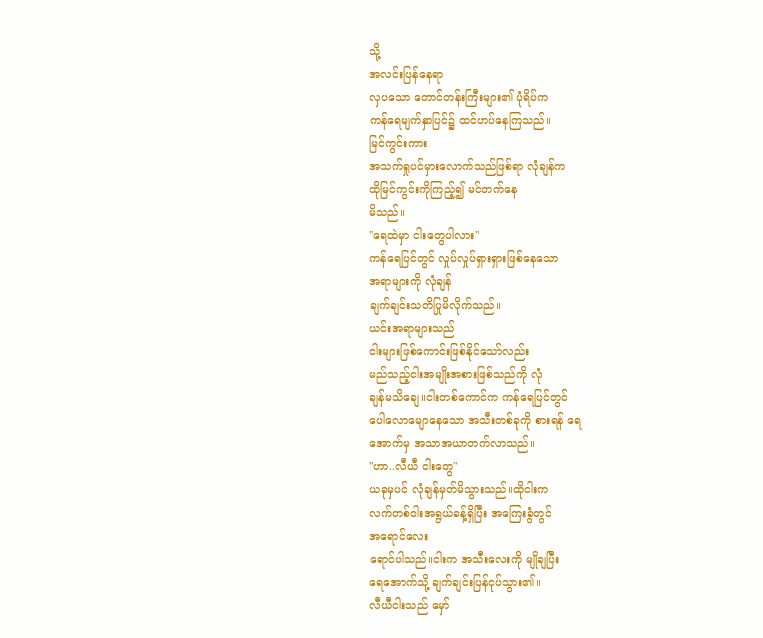သို့
အလင်းပြန်နေရာ
လှပသော တောင်တန်းကြီးများ၏ ပုံရိပ်က
ကန်ရေမျက်နှာပြင်၌ ထင်ဟပ်နေကြသည်။
မြင်ကွင်းကား
အသက်ရှုပင်မှားလောက်သည်ဖြစ်ရာ လုံချန်က
ထိုမြင်ကွင်းကိုကြည့်၍ မင်တက်နေ
မိသည်။
"ရေထဲမှာ ငါးတွေပါလား"
ကန်ရေပြင်တွင် လှုပ်လှုပ်ရှားရှားဖြစ်နေသော
အရာများကို လုံချန်
ချက်ချင်းသတိပြုမိလိုက်သည်။
ယင်းအရာများသည်
ငါးများဖြစ်ကောင်းဖြစ်နိုင်သော်လည်း
မည်သည့်ငါးအမျိုးအစားဖြစ်သည်ကို လုံ
ချန်မသိချေ။ငါးတစ်ကောင်က ကန်ရေပြင်တွင်
ပေါလောမျောနေသော အသီးတစ်ခုကို စားရန် ရေ
အောက်မှ အသာအယာတက်လာသည်။
"ဟာ..လီယီ ငါးတွေ"
ယခုမှပင် လုံချန်မှတ်မိသွားသည်။ထိုငါးက
လက်တစ်ဝါးအရွယ်ခန့်ရှိပြီး အကြေးခွံတွင်
အရောင်လေး
ရောင်ပါသည်။ငါးက အသီးလေးကို မျိုချပြီး
ရေအောက်သို့ ချက်ချင်းပြန်ငုပ်သွား၏။
လီယီငါးသည် မှော်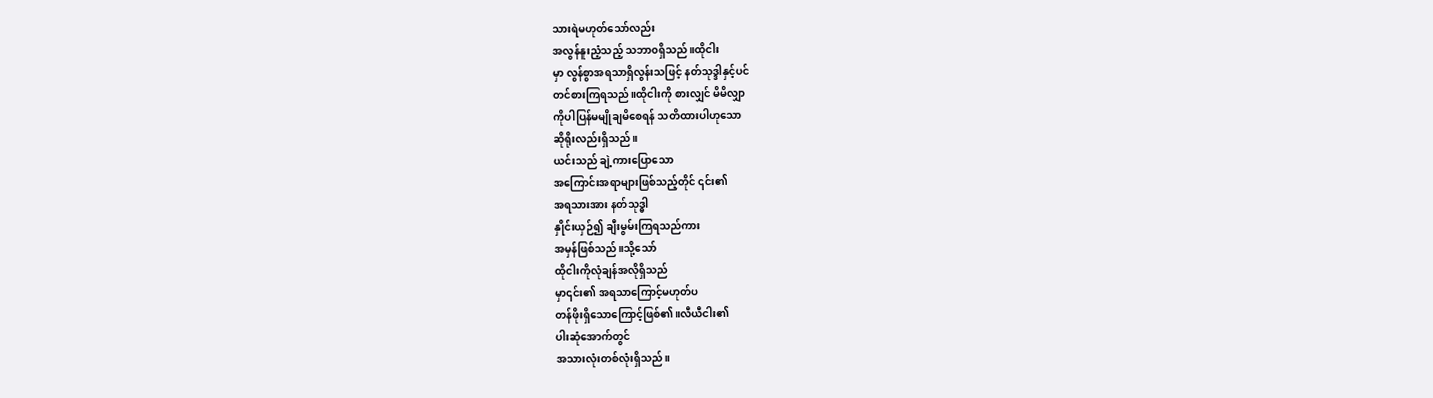သားရဲမဟုတ်သော်လည်း
အလွန်နူးညံ့သည့် သဘာ၀ရှိသည်။ထိုငါး
မှာ လွန်စွာအရသာရှိလွန်းသဖြင့် နတ်သုဒ္ဒါနှင့်ပင်
တင်စားကြရသည်။ထိုငါးကို စားလျှင် မိမိလျှာ
ကိုပါပြန်မမျိုချမိစေရန် သတိထားပါဟုသော
ဆိုရိုးလည်းရှိသည်။
ယင်းသည် ချဲ့ကားပြောသော
အကြောင်းအရာများဖြစ်သည့်တိုင် ၎င်း၏
အရသားအား နတ်သုဒ္ဓါ
နှိုင်းယှဉ်၍ ချီးမွမ်းကြရသည်ကား
အမှန်ဖြစ်သည်။သို့သော်
ထိုငါးကိုလုံချန်အလိုရှိသည်
မှာ၎င်း၏ အရသာကြောင့်မဟုတ်ပ
တန်ဖိုးရှိသောကြောင့်ဖြစ်၏။လီယီငါး၏
ပါးဆုံအောက်တွင်
အသားလုံးတစ်လုံးရှိသည်။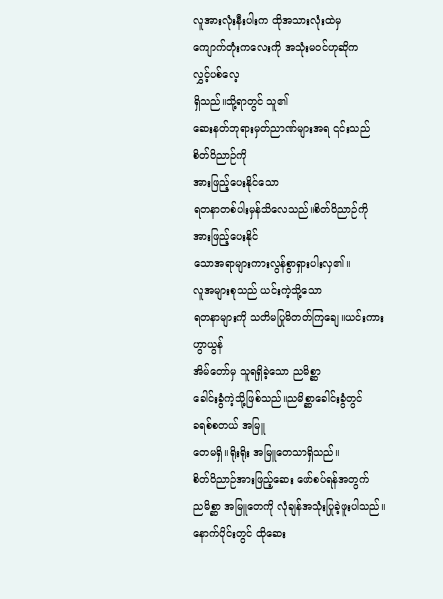လူအားလုံးနီးပါးက ထိုအသားလုံးထဲမှ
ကျောက်တုံးကလေးကို အသုံးမ၀င်ဟုဆိုက
လွှင့်ပစ်လေ့
ရှိသည်။သို့ရာတွင် သူ၏
ဆေးနတ်ဘုရားမှတ်ညာဏ်များအရ ၎င်းသည်
စိတ်ဝိညာဉ်ကို
အားဖြည့်ပေးနိုင်သော
ရတနာတစ်ပါးမှန်သိလေသည်။စိတ်ဝိညာဉ်ကို
အားဖြည့်ပေးနိုင်
သောအရာများကားလွန်စွာရှားပါးလှ၏။
လူအများစုသည် ယင်းကဲ့သို့သော
ရတနာများကို သတိမပြုမိတတ်ကြချေ။ယင်းကား
ဟွာယွန်
အိမ်တော်မှ သူရရှိခဲ့သော ညမိစ္ဆာ
ခေါင်းခွံကဲ့သို့ဖြစ်သည်။ညမိစ္ဆာခေါင်းခွံတွင်
ခရစ်စတယ် အမြူ
တေမရှိ။ရိုးရိုး အမြူတေသာရှိသည်။
စိတ်ဝိညာဉ်အားဖြည့်ဆေး ဖော်စပ်ရန်အတွက်
ညမိစ္ဆာ အမြူတေကို လုံချန်အသုံးပြုခဲ့ဖူးပါသည်။
နောက်ပိုင်းတွင် ထိုဆေး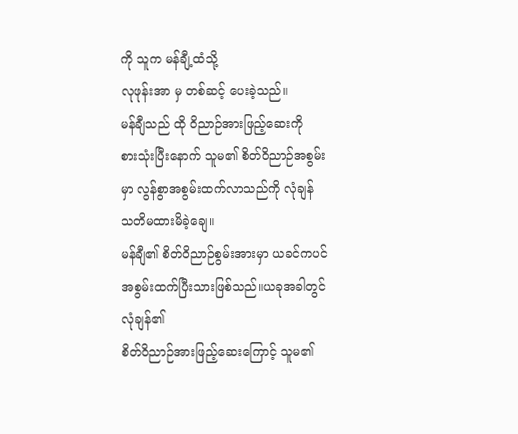ကို သူက မန်ချီ့ထံသို့
လုဖုန်းအာ မှ တစ်ဆင့် ပေးခဲ့သည်။
မန်ချီသည် ထို ဝိညာဉ်အားဖြည့်ဆေးကို
စားသုံးပြီးနောက် သူမ၏ စိတ်ဝိညာဉ်အစွမ်း
မှာ လွန်စွာအစွမ်းထက်လာသည်ကို လုံချန်
သတိမထားမိခဲ့ချေ။
မန်ချီ၏ စိတ်ဝိညာဉ်စွမ်းအားမှာ ယခင်ကပင်
အစွမ်းထက်ပြီးသားဖြစ်သည်။ယခုအခါတွင်
လုံချန်၏
စိတ်ဝိညာဉ်အားဖြည့်ဆေးကြောင့် သူမ၏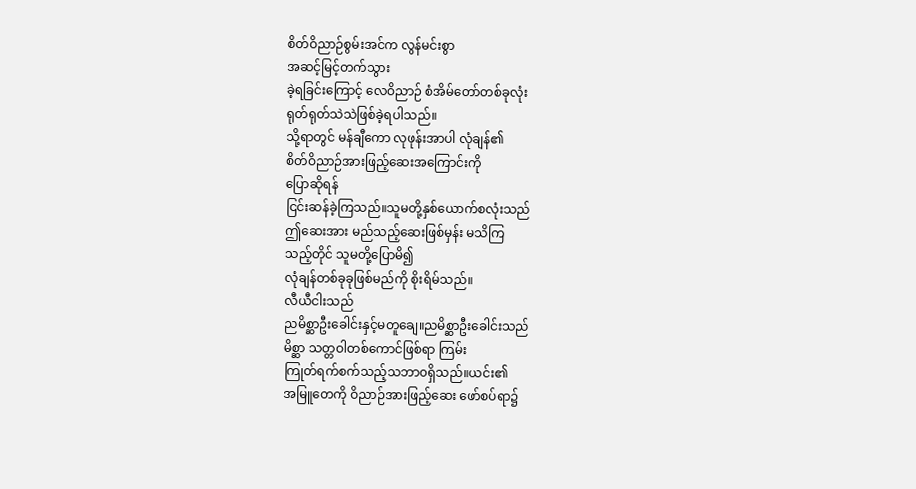စိတ်ဝိညာဉ်စွမ်းအင်က လွန်မင်းစွာ
အဆင့်မြင့်တက်သွား
ခဲ့ရခြင်းကြောင့် လေဝိညာဉ် စံအိမ်တော်တစ်ခုလုံး
ရုတ်ရုတ်သဲသဲဖြစ်ခဲ့ရပါသည်။
သို့ရာတွင် မန်ချီကော လုဖုန်းအာပါ လုံချန်၏
စိတ်ဝိညာဉ်အားဖြည့်ဆေးအကြောင်းကို
ပြောဆိုရန်
ငြင်းဆန်ခဲ့ကြသည်။သူမတို့နှစ်ယောက်စလုံးသည်
ဤဆေးအား မည်သည့်ဆေးဖြစ်မှန်း မသိကြ
သည့်တိုင် သူမတို့ပြောမိ၍
လုံချန်တစ်ခုခုဖြစ်မည်ကို စိုးရိမ်သည်။
လီယီငါးသည်
ညမိစ္ဆာဦးခေါင်းနှင့်မတူချေ။ညမိစ္ဆာဦးခေါင်းသည်
မိစ္ဆာ သတ္တဝါတစ်ကောင်ဖြစ်ရာ ကြမ်း
ကြုတ်ရက်စက်သည့်သဘာ၀ရှိသည်။ယင်း၏
အမြူတေကို ဝိညာဉ်အားဖြည့်ဆေး ဖော်စပ်ရာ၌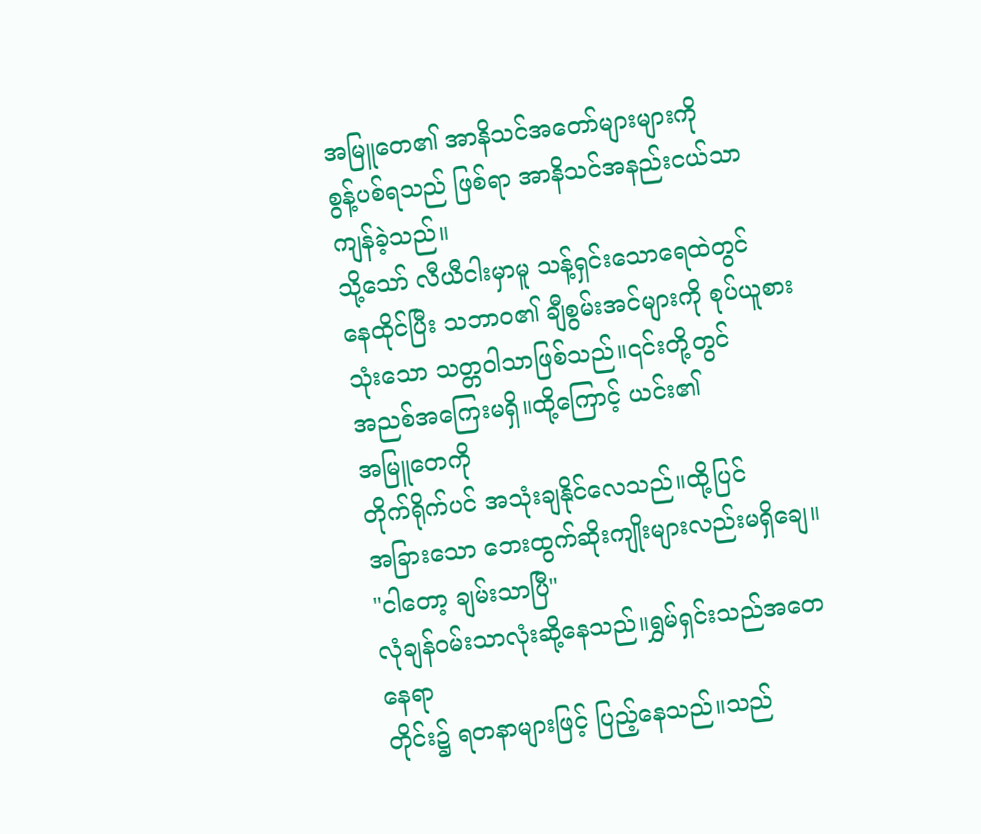အမြူတေ၏ အာနိသင်အတော်များများကို
စွန့်ပစ်ရသည် ဖြစ်ရာ အာနိသင်အနည်းငယ်သာ
ကျန်ခဲ့သည်။
သို့သော် လီယီငါးမှာမူ သန့်ရှင်းသောရေထဲတွင်
နေထိုင်ပြီး သဘာ၀၏ ချီစွမ်းအင်များကို စုပ်ယူစား
သုံးသော သတ္တဝါသာဖြစ်သည်။၎င်းတို့တွင်
အညစ်အကြေးမရှိ။ထို့ကြောင့် ယင်း၏
အမြူတေကို
တိုက်ရိုက်ပင် အသုံးချနိုင်လေသည်။ထို့ပြင်
အခြားသော ဘေးထွက်ဆိုးကျိုးများလည်းမရှိချေ။
"ငါတော့ ချမ်းသာပြီ"
လုံချန်၀မ်းသာလုံးဆို့နေသည်။ရွှမ်ရှင်းသည်အတေ
နေရာ
တိုင်း၌ ရတနာများဖြင့် ပြည့်နေသည်။သည်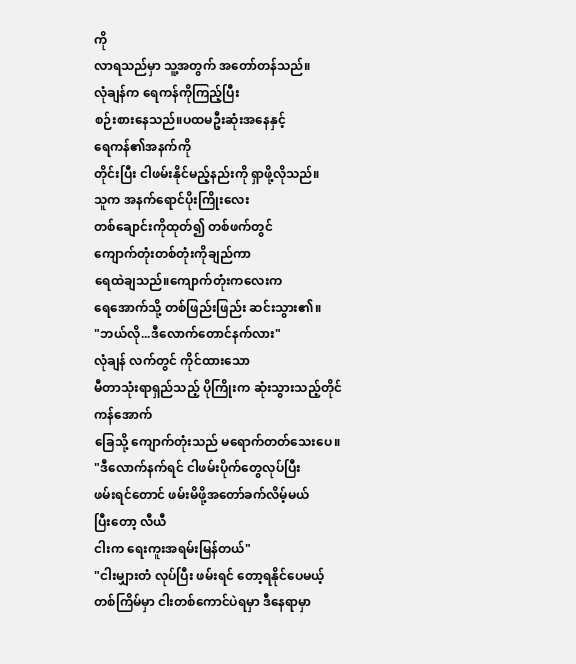ကို
လာရသည်မှာ သူ့အတွက် အတော်တန်သည်။
လုံချန်က ရေကန်ကိုကြည့်ပြီး
စဉ်းစားနေသည်။ပထမဦးဆုံးအနေနှင့်
ရေကန်၏အနက်ကို
တိုင်းပြီး ငါဖမ်းနိုင်မည့်နည်းကို ရှာဖို့လိုသည်။
သူက အနက်ရောင်ပိုးကြိုးလေး
တစ်ချောင်းကိုထုတ်၍ တစ်ဖက်တွင်
ကျောက်တုံးတစ်တုံးကိုချည်ကာ
ရေထဲချသည်။ကျောက်တုံးကလေးက
ရေအောက်သို့ တစ်ဖြည်းဖြည်း ဆင်းသွား၏။
"ဘယ်လို...ဒီလောက်တောင်နက်လား"
လုံချန် လက်တွင် ကိုင်ထားသော
မီတာသုံးရာရှည်သည့် ပိုကြိုးက ဆုံးသွားသည့်တိုင်
ကန်အောက်
ခြေသို့ ကျောက်တုံးသည် မရောက်တတ်သေးပေ။
"ဒီလောက်နက်ရင် ငါဖမ်းပိုက်တွေလုပ်ပြီး
ဖမ်းရင်တောင် ဖမ်းမိဖို့အတော်ခက်လိမ့်မယ်
ပြီးတော့ လီယီ
ငါးက ရေးကူးအရမ်းမြန်တယ်"
"ငါးမျှားတံ လုပ်ပြီး ဖမ်းရင် တော့ရနိုင်ပေမယ့်
တစ်ကြိမ်မှာ ငါးတစ်ကောင်ပဲရမှာ ဒီနေရာမှာ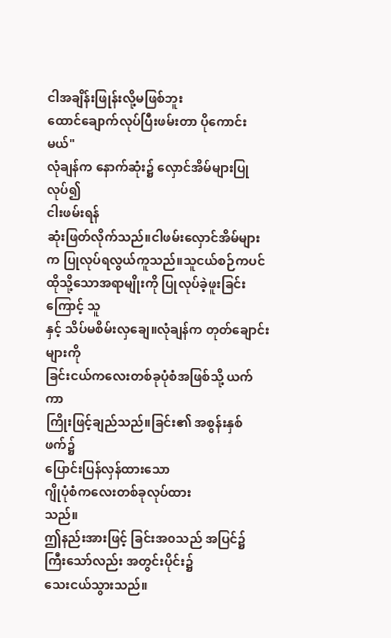ငါအချိန်းဖြုန်းလို့မဖြစ်ဘူး
ထောင်ချောက်လုပ်ပြီးဖမ်းတာ ပိုကောင်းမယ်"
လုံချန်က နောက်ဆုံး၌ လှောင်အိမ်များပြုလုပ်၍
ငါးဖမ်းရန်
ဆုံးဖြတ်လိုက်သည်။ငါဖမ်းလှောင်အိမ်များ
က ပြုလုပ်ရလွယ်ကူသည်။သူငယ်စဉ်ကပင်
ထိုသို့သောအရာမျိုးကို ပြုလုပ်ခဲ့ဖူးခြင်းကြောင့် သူ
နှင့် သိပ်မစိမ်းလှချေ။လုံချန်က တုတ်ချောင်းများကို
ခြင်းငယ်ကလေးတစ်ခုပုံစံအဖြစ်သို့ ယက်ကာ
ကြိုးဖြင့်ချည်သည်။ခြင်း၏ အစွန်းနှစ်ဖက်၌
ပြောင်းပြန်လှန်ထားသော
ဂျိုပုံစံကလေးတစ်ခုလုပ်ထား
သည်။
ဤနည်းအားဖြင့် ခြင်းအ၀သည် အပြင်၌
ကြီးသော်လည်း အတွင်းပိုင်း၌
သေးငယ်သွားသည်။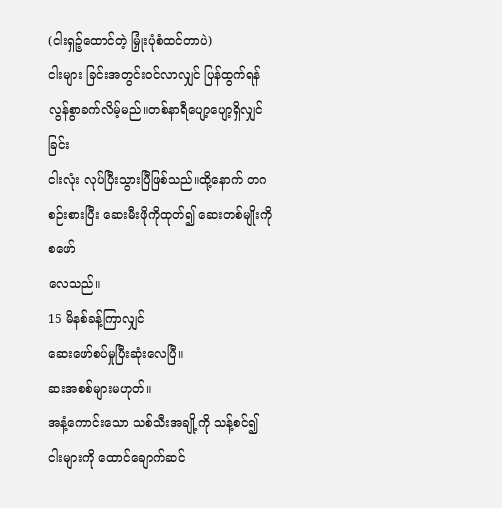(ငါးရှဉ့်ထောင်တဲ့ မြှုံးပုံစံထင်တာပဲ)
ငါးများ ခြင်းအတွင်း၀င်လာလျှင် ပြန်ထွက်ရန်
လွန်စွာခက်လိမ့်မည်။တစ်နာရီပျော့ပျော့ရှိလျှင်
ခြင်း
ငါးလုံး လုပ်ပြီးသွားပြီဖြစ်သည်။ထို့နောက် တဂ
စဉ်းစားပြီး ဆေးမီးဖိုကိုထုတ်၍ ဆေးတစ်မျိုးကို
စဖော်
လေသည်။
15 မိနစ်ခန့်ကြာလျှင်
ဆေးဖော်စပ်မှုပြီးဆုံးလေပြီ။
ဆးအစစ်များမဟုတ်။
အနံ့ကောင်းသော သစ်သီးအချို့ကို သန့်စင်၍
ငါးများကို ထောင်ချောက်ဆင်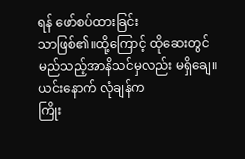ရန် ဖော်စပ်ထားခြင်း
သာဖြစ်၏။ထို့ကြောင့် ထိုဆေးတွင်
မည်သည့်အာနိသင်မှလည်း မရှိချေ။
ယင်းနောက် လုံချန်က
ကြိုး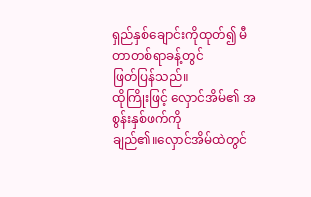ရှည်နှစ်ချောင်းကိုထုတ်၍ မီတာတစ်ရာခန့်တွင်
ဖြတ်ပြန်သည်။
ထိုကြိုးဖြင့် လှောင်အိမ်၏ အစွန်းနှစ်ဖက်ကို
ချည်၏။လှောင်အိမ်ထဲတွင်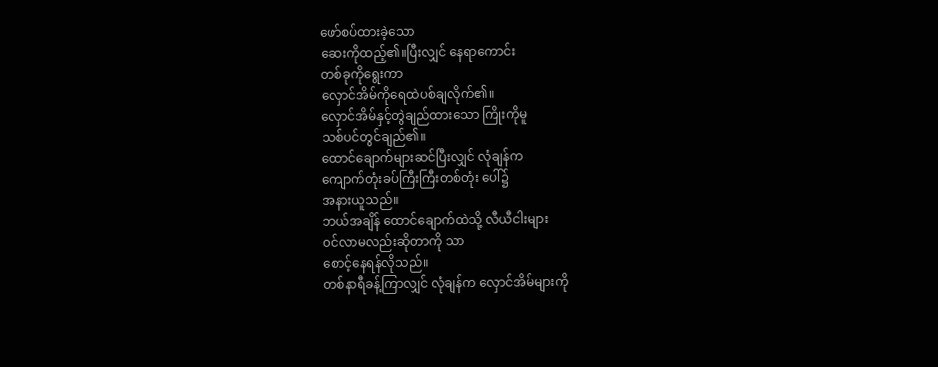ဖော်စပ်ထားခဲ့သော
ဆေးကိုထည့်၏။ပြီးလျှင် နေရာကောင်း
တစ်ခုကိုရွေးကာ
လှောင်အိမ်ကိုရေထဲပစ်ချလိုက်၏။
လှောင်အိမ်နှင့်တွဲချည်ထားသော ကြိုးကိုမူ
သစ်ပင်တွင်ချည်၏။
ထောင်ချောက်များဆင်ပြီးလျှင် လုံချန်က
ကျောက်တုံးခပ်ကြီးကြီးတစ်တုံး ပေါ်၌
အနားယူသည်။
ဘယ်အချိန် ထောင်ချောက်ထဲသို့ လီယီငါးများ
၀င်လာမလည်းဆိုတာကို သာ
စောင့်နေရန်လိုသည်။
တစ်နာရီခန့်ကြာလျှင် လုံချန်က လှောင်အိမ်များကို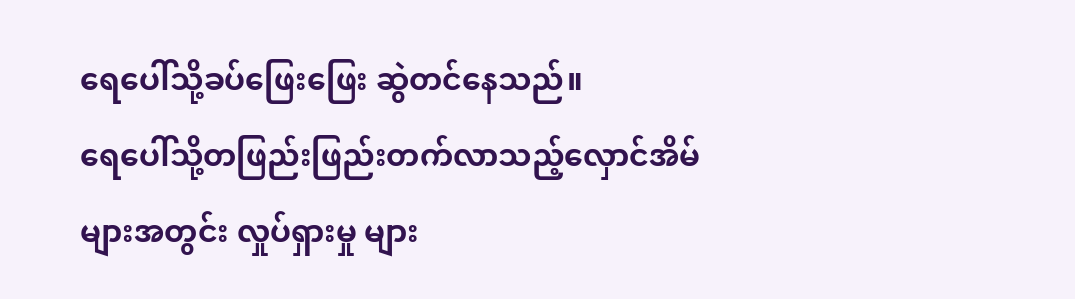ရေပေါ်သို့ခပ်ဖြေးဖြေး ဆွဲတင်နေသည်။
ရေပေါ်သို့တဖြည်းဖြည်းတက်လာသည့်လှောင်အိမ်
များအတွင်း လှုပ်ရှားမှု များ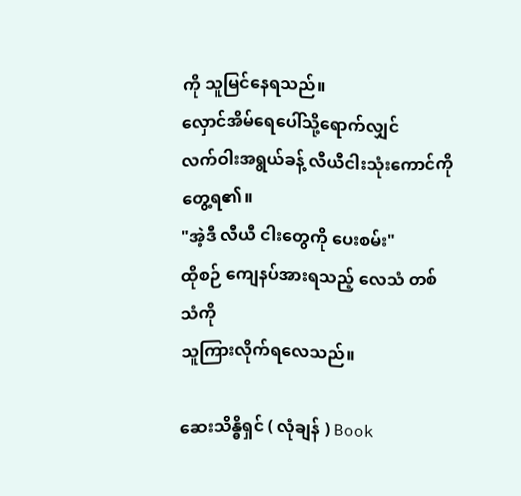ကို သူမြင်နေရသည်။
လှောင်အိမ်ရေပေါ်သို့ရောက်လျှင်
လက်ဝါးအရွယ်ခန့် လီယီငါးသုံးကောင်ကို
တွေ့ရ၏။
"အဲ့ဒီ လီယီ ငါးတွေကို ပေးစမ်း"
ထိုစဉ် ကျေနပ်အားရသည့် လေသံ တစ်သံကို
သူကြားလိုက်ရလေသည်။

ဆေးသိန္ဓိရှင် ( လုံချန် ) Book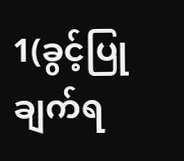1(ခွင့်ပြုချက်ရ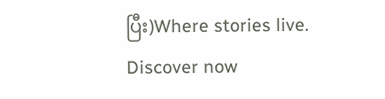ပြီး)Where stories live. Discover now